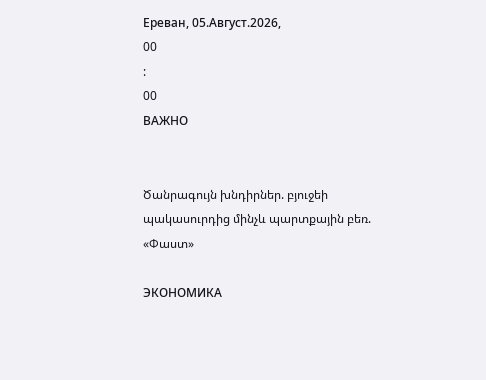Ереван, 05.Август.2026,
00
:
00
ВАЖНО


Ծանրագույն խնդիրներ. բյուջեի պակասուրդից մինչև պարտքային բեռ. «Փաստ»

ЭКОНОМИКА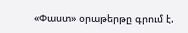«Փաստ» օրաթերթը գրում է.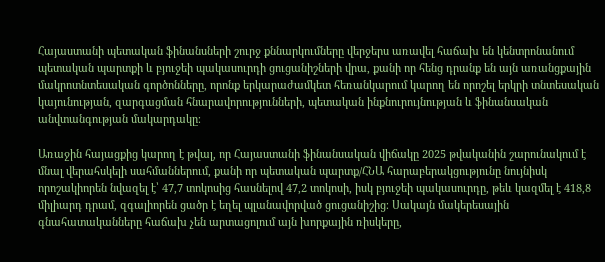Հայաստանի պետական ֆինանսների շուրջ քննարկումները վերջերս առավել հաճախ են կենտրոնանում պետական պարտքի և բյուջեի պակասուրդի ցուցանիշների վրա, քանի որ հենց դրանք են այն առանցքային մակրոտնտեսական գործոնները, որոնք երկարաժամկետ հեռանկարում կարող են որոշել երկրի տնտեսական կայունության, զարգացման հնարավորությունների, պետական ինքնուրույնության և ֆինանսական անվտանգության մակարդակը։

Առաջին հայացքից կարող է թվալ, որ Հայաստանի ֆինանսական վիճակը 2025 թվականին շարունակում է մնալ վերահսկելի սահմաններում, քանի որ պետական պարտք/ՀՆԱ հարաբերակցությունը նույնիսկ որոշակիորեն նվազել է՝ 47,7 տոկոսից հասնելով 47,2 տոկոսի, իսկ բյուջեի պակասուրդը, թեև կազմել է 418,8 միլիարդ դրամ, զգալիորեն ցածր է եղել պլանավորված ցուցանիշից։ Սակայն մակերեսային գնահատականները հաճախ չեն արտացոլում այն խորքային ռիսկերը,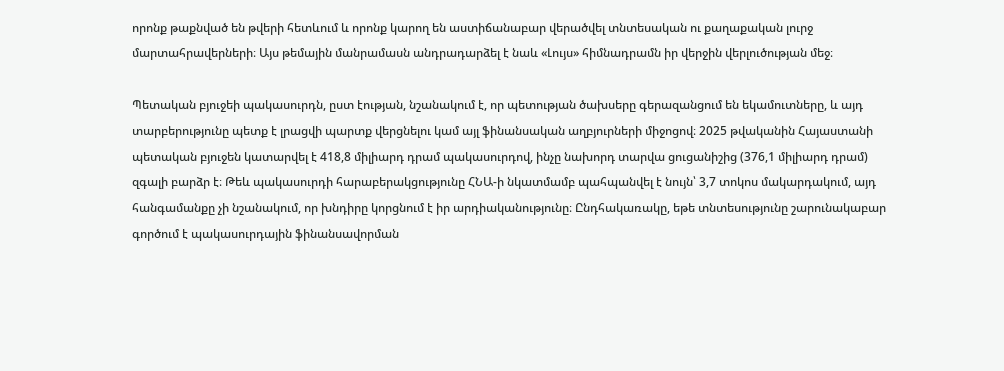որոնք թաքնված են թվերի հետևում և որոնք կարող են աստիճանաբար վերածվել տնտեսական ու քաղաքական լուրջ մարտահրավերների։ Այս թեմային մանրամասն անդրադարձել է նաև «Լույս» հիմնադրամն իր վերջին վերլուծության մեջ։

Պետական բյուջեի պակասուրդն, ըստ էության, նշանակում է, որ պետության ծախսերը գերազանցում են եկամուտները, և այդ տարբերությունը պետք է լրացվի պարտք վերցնելու կամ այլ ֆինանսական աղբյուրների միջոցով։ 2025 թվականին Հայաստանի պետական բյուջեն կատարվել է 418,8 միլիարդ դրամ պակասուրդով, ինչը նախորդ տարվա ցուցանիշից (376,1 միլիարդ դրամ) զգալի բարձր է։ Թեև պակասուրդի հարաբերակցությունը ՀՆԱ-ի նկատմամբ պահպանվել է նույն՝ 3,7 տոկոս մակարդակում, այդ հանգամանքը չի նշանակում, որ խնդիրը կորցնում է իր արդիականությունը։ Ընդհակառակը, եթե տնտեսությունը շարունակաբար գործում է պակասուրդային ֆինանսավորման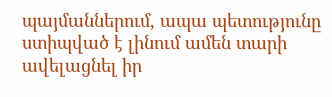պայմաններում, ապա պետությունը ստիպված է լինում ամեն տարի ավելացնել իր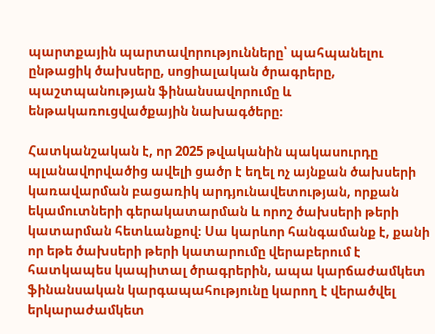պարտքային պարտավորությունները՝ պահպանելու ընթացիկ ծախսերը, սոցիալական ծրագրերը, պաշտպանության ֆինանսավորումը և ենթակառուցվածքային նախագծերը։

Հատկանշական է, որ 2025 թվականին պակասուրդը պլանավորվածից ավելի ցածր է եղել ոչ այնքան ծախսերի կառավարման բացառիկ արդյունավետության, որքան եկամուտների գերակատարման և որոշ ծախսերի թերի կատարման հետևանքով։ Սա կարևոր հանգամանք է, քանի որ եթե ծախսերի թերի կատարումը վերաբերում է հատկապես կապիտալ ծրագրերին, ապա կարճաժամկետ ֆինանսական կարգապահությունը կարող է վերածվել երկարաժամկետ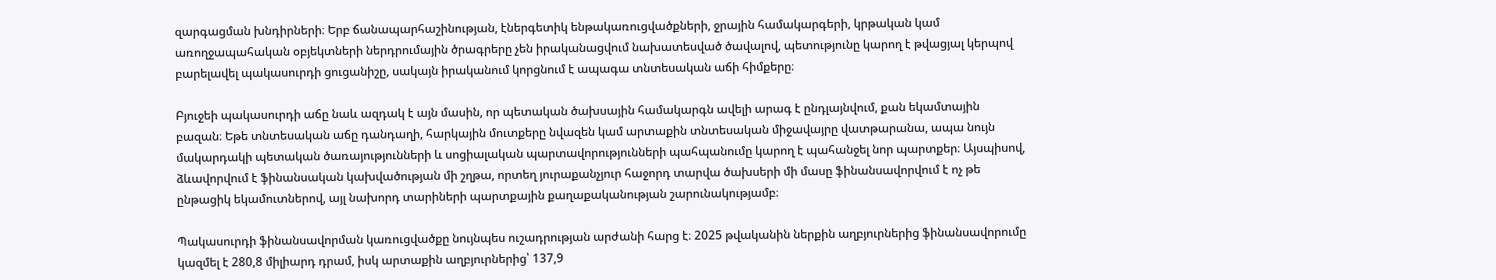զարգացման խնդիրների։ Երբ ճանապարհաշինության, էներգետիկ ենթակառուցվածքների, ջրային համակարգերի, կրթական կամ առողջապահական օբյեկտների ներդրումային ծրագրերը չեն իրականացվում նախատեսված ծավալով, պետությունը կարող է թվացյալ կերպով բարելավել պակասուրդի ցուցանիշը, սակայն իրականում կորցնում է ապագա տնտեսական աճի հիմքերը։

Բյուջեի պակասուրդի աճը նաև ազդակ է այն մասին, որ պետական ծախսային համակարգն ավելի արագ է ընդլայնվում, քան եկամտային բազան։ Եթե տնտեսական աճը դանդաղի, հարկային մուտքերը նվազեն կամ արտաքին տնտեսական միջավայրը վատթարանա, ապա նույն մակարդակի պետական ծառայությունների և սոցիալական պարտավորությունների պահպանումը կարող է պահանջել նոր պարտքեր։ Այսպիսով, ձևավորվում է ֆինանսական կախվածության մի շղթա, որտեղ յուրաքանչյուր հաջորդ տարվա ծախսերի մի մասը ֆինանսավորվում է ոչ թե ընթացիկ եկամուտներով, այլ նախորդ տարիների պարտքային քաղաքականության շարունակությամբ։

Պակասուրդի ֆինանսավորման կառուցվածքը նույնպես ուշադրության արժանի հարց է։ 2025 թվականին ներքին աղբյուրներից ֆինանսավորումը կազմել է 280,8 միլիարդ դրամ, իսկ արտաքին աղբյուրներից՝ 137,9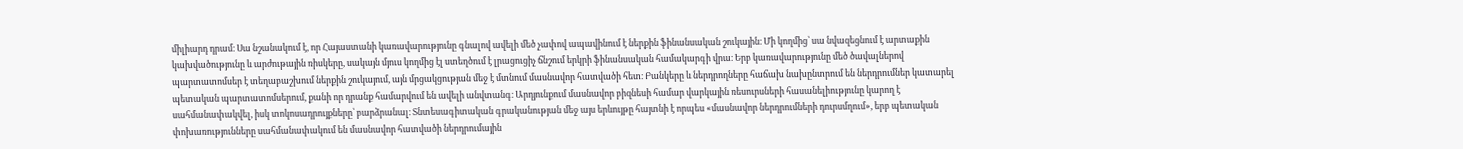միլիարդ դրամ։ Սա նշանակում է, որ Հայաստանի կառավարությունը գնալով ավելի մեծ չափով ապավինում է ներքին ֆինանսական շուկային։ Մի կողմից՝ սա նվազեցնում է արտաքին կախվածությունը և արժութային ռիսկերը, սակայն մյուս կողմից էլ ստեղծում է լրացուցիչ ճնշում երկրի ֆինանսական համակարգի վրա։ Երբ կառավարությունը մեծ ծավալներով պարտատոմսեր է տեղաբաշխում ներքին շուկայում, այն մրցակցության մեջ է մտնում մասնավոր հատվածի հետ։ Բանկերը և ներդրողները հաճախ նախընտրում են ներդրումներ կատարել պետական պարտատոմսերում, քանի որ դրանք համարվում են ավելի անվտանգ։ Արդյունքում մասնավոր բիզնեսի համար վարկային ռեսուրսների հասանելիությունը կարող է սահմանափակվել, իսկ տոկոսադրույքները՝ բարձրանալ։ Տնտեսագիտական գրականության մեջ այս երևույթը հայտնի է որպես «մասնավոր ներդրումների դուրսմղում», երբ պետական փոխառությունները սահմանափակում են մասնավոր հատվածի ներդրումային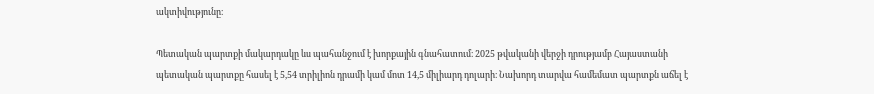ակտիվությունը։

Պետական պարտքի մակարդակը ևս պահանջում է խորքային գնահատում։ 2025 թվականի վերջի դրությամբ Հայաստանի պետական պարտքը հասել է 5,54 տրիլիոն դրամի կամ մոտ 14,5 միլիարդ դոլարի։ Նախորդ տարվա համեմատ պարտքն աճել է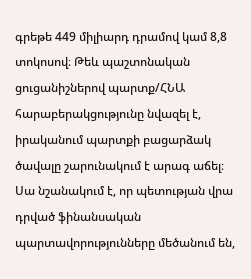գրեթե 449 միլիարդ դրամով կամ 8,8 տոկոսով։ Թեև պաշտոնական ցուցանիշներով պարտք/ՀՆԱ հարաբերակցությունը նվազել է, իրականում պարտքի բացարձակ ծավալը շարունակում է արագ աճել։ Սա նշանակում է, որ պետության վրա դրված ֆինանսական պարտավորությունները մեծանում են,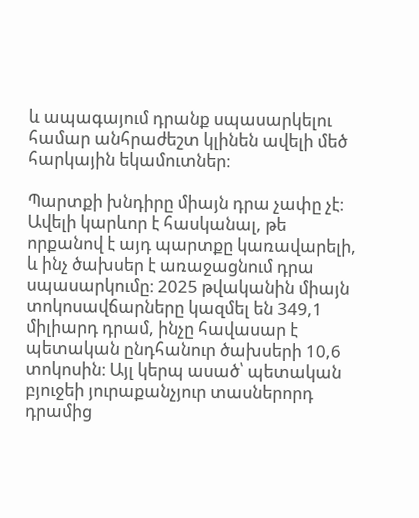և ապագայում դրանք սպասարկելու համար անհրաժեշտ կլինեն ավելի մեծ հարկային եկամուտներ։

Պարտքի խնդիրը միայն դրա չափը չէ։ Ավելի կարևոր է հասկանալ, թե որքանով է այդ պարտքը կառավարելի, և ինչ ծախսեր է առաջացնում դրա սպասարկումը։ 2025 թվականին միայն տոկոսավճարները կազմել են 349,1 միլիարդ դրամ, ինչը հավասար է պետական ընդհանուր ծախսերի 10,6 տոկոսին։ Այլ կերպ ասած՝ պետական բյուջեի յուրաքանչյուր տասներորդ դրամից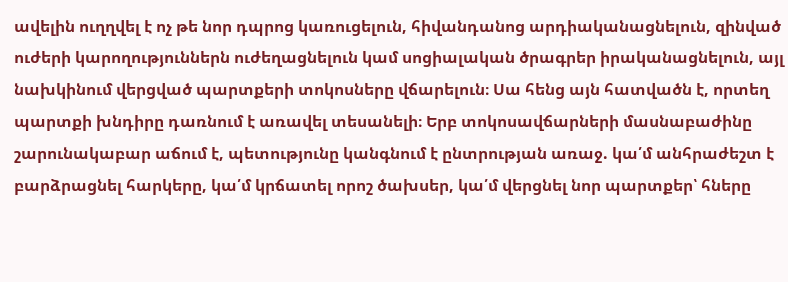ավելին ուղղվել է ոչ թե նոր դպրոց կառուցելուն, հիվանդանոց արդիականացնելուն, զինված ուժերի կարողություններն ուժեղացնելուն կամ սոցիալական ծրագրեր իրականացնելուն, այլ նախկինում վերցված պարտքերի տոկոսները վճարելուն։ Սա հենց այն հատվածն է, որտեղ պարտքի խնդիրը դառնում է առավել տեսանելի։ Երբ տոկոսավճարների մասնաբաժինը շարունակաբար աճում է, պետությունը կանգնում է ընտրության առաջ. կա՛մ անհրաժեշտ է բարձրացնել հարկերը, կա՛մ կրճատել որոշ ծախսեր, կա՛մ վերցնել նոր պարտքեր՝ հները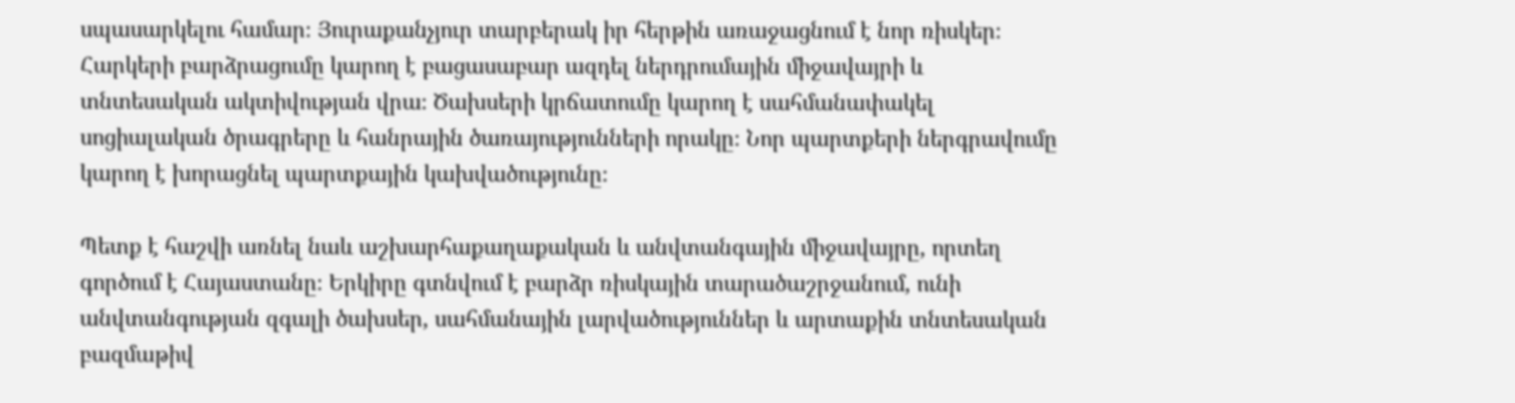սպասարկելու համար։ Յուրաքանչյուր տարբերակ իր հերթին առաջացնում է նոր ռիսկեր։ Հարկերի բարձրացումը կարող է բացասաբար ազդել ներդրումային միջավայրի և տնտեսական ակտիվության վրա։ Ծախսերի կրճատումը կարող է սահմանափակել սոցիալական ծրագրերը և հանրային ծառայությունների որակը։ Նոր պարտքերի ներգրավումը կարող է խորացնել պարտքային կախվածությունը։

Պետք է հաշվի առնել նաև աշխարհաքաղաքական և անվտանգային միջավայրը, որտեղ գործում է Հայաստանը։ Երկիրը գտնվում է բարձր ռիսկային տարածաշրջանում, ունի անվտանգության զգալի ծախսեր, սահմանային լարվածություններ և արտաքին տնտեսական բազմաթիվ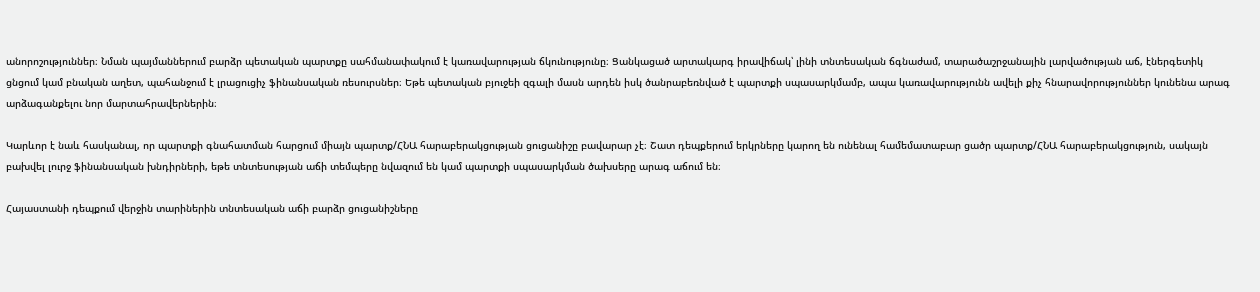անորոշություններ։ Նման պայմաններում բարձր պետական պարտքը սահմանափակում է կառավարության ճկունությունը։ Ցանկացած արտակարգ իրավիճակ՝ լինի տնտեսական ճգնաժամ, տարածաշրջանային լարվածության աճ, էներգետիկ ցնցում կամ բնական աղետ, պահանջում է լրացուցիչ ֆինանսական ռեսուրսներ։ Եթե պետական բյուջեի զգալի մասն արդեն իսկ ծանրաբեռնված է պարտքի սպասարկմամբ, ապա կառավարությունն ավելի քիչ հնարավորություններ կունենա արագ արձագանքելու նոր մարտահրավերներին։

Կարևոր է նաև հասկանալ, որ պարտքի գնահատման հարցում միայն պարտք/ՀՆԱ հարաբերակցության ցուցանիշը բավարար չէ։ Շատ դեպքերում երկրները կարող են ունենալ համեմատաբար ցածր պարտք/ՀՆԱ հարաբերակցություն, սակայն բախվել լուրջ ֆինանսական խնդիրների, եթե տնտեսության աճի տեմպերը նվազում են կամ պարտքի սպասարկման ծախսերը արագ աճում են։

Հայաստանի դեպքում վերջին տարիներին տնտեսական աճի բարձր ցուցանիշները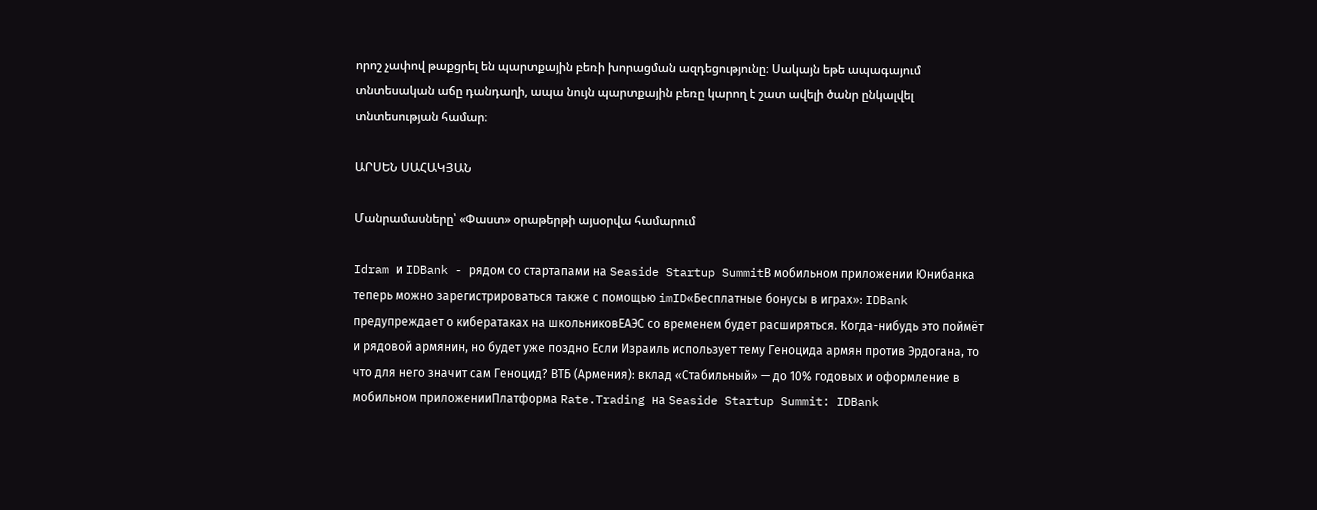որոշ չափով թաքցրել են պարտքային բեռի խորացման ազդեցությունը։ Սակայն եթե ապագայում տնտեսական աճը դանդաղի, ապա նույն պարտքային բեռը կարող է շատ ավելի ծանր ընկալվել տնտեսության համար։

ԱՐՍԵՆ ՍԱՀԱԿՅԱՆ

Մանրամասները՝ «Փաստ» օրաթերթի այսօրվա համարում

Idram и IDBank - рядом со стартапами на Seaside Startup SummitВ мобильном приложении Юнибанка теперь можно зарегистрироваться также с помощью imID«Бесплатные бонусы в играх»: IDBank предупреждает о кибератаках на школьниковЕАЭС со временем будет расширяться. Когда-нибудь это поймёт и рядовой армянин, но будет уже поздно Если Израиль использует тему Геноцида армян против Эрдогана, то что для него значит сам Геноцид? ВТБ (Армения): вклад «Стабильный» — до 10% годовых и оформление в мобильном приложенииПлатформа Rate.Trading на Seaside Startup Summit: IDBank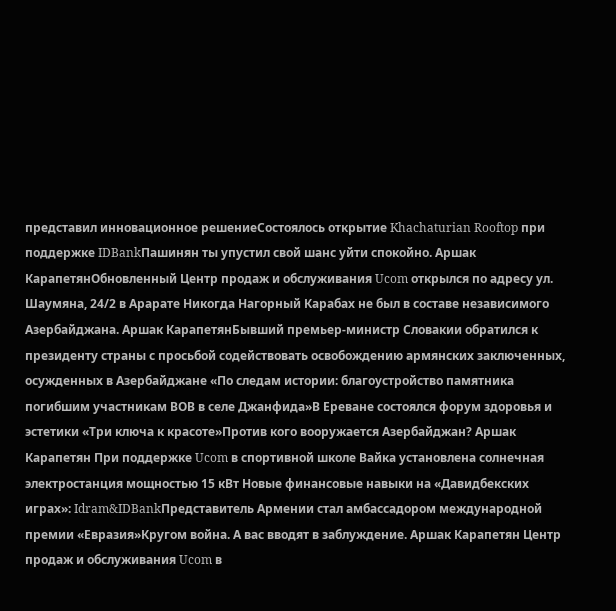представил инновационное решениеСостоялось открытие Khachaturian Rooftop при поддержке IDBankПашинян ты упустил свой шанс уйти спокойно. Аршак КарапетянОбновленный Центр продаж и обслуживания Ucom открылся по адресу ул. Шаумяна, 24/2 в Арарате Никогда Нагорный Карабах не был в составе независимого Азербайджана. Аршак КарапетянБывший премьер-министр Словакии обратился к президенту страны с просьбой содействовать освобождению армянских заключенных, осужденных в Азербайджане «По следам истории: благоустройство памятника погибшим участникам ВОВ в селе Джанфида»В Ереване состоялся форум здоровья и эстетики «Три ключа к красоте»Против кого вооружается Азербайджан? Аршак Карапетян При поддержке Ucom в спортивной школе Вайка установлена солнечная электростанция мощностью 15 кВт Новые финансовые навыки на «Давидбекских играх»: Idram&IDBankПредставитель Армении стал амбассадором международной премии «Евразия»Кругом война. А вас вводят в заблуждение. Аршак Карапетян Центр продаж и обслуживания Ucom в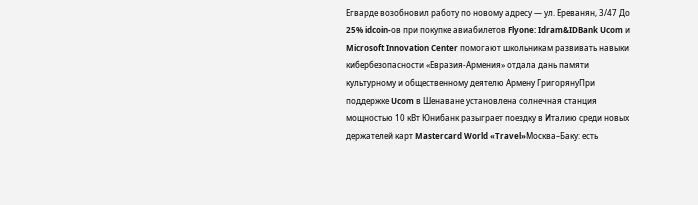Егварде возобновил работу по новому адресу — ул. Ереванян, 3/47 До 25% idcoin-ов при покупке авиабилетов Flyone: Idram&IDBank Ucom и Microsoft Innovation Center помогают школьникам развивать навыки кибербезопасности «Евразия-Армения» отдала дань памяти культурному и общественному деятелю Армену ГригорянуПри поддержке Ucom в Шенаване установлена солнечная станция мощностью 10 кВт Юнибанк разыграет поездку в Италию среди новых держателей карт Mastercard World «Travel»Москва–Баку: есть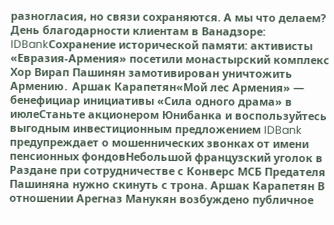разногласия, но связи сохраняются. А мы что делаем? День благодарности клиентам в Ванадзоре: IDBankСохранение исторической памяти: активисты «Евразия-Армения» посетили монастырский комплекс Хор Вирап Пашинян замотивирован уничтожить Армению․ Аршак Карапетян«Мой лес Армения» — бенефициар инициативы «Сила одного драма» в июлеСтаньте акционером Юнибанка и воспользуйтесь выгодным инвестиционным предложением IDBank предупреждает о мошеннических звонках от имени пенсионных фондовНебольшой французский уголок в Раздане при сотрудничестве с Конверс МСБ Предателя Пашиняна нужно скинуть с трона. Аршак Карапетян В отношении Арегназ Манукян возбуждено публичное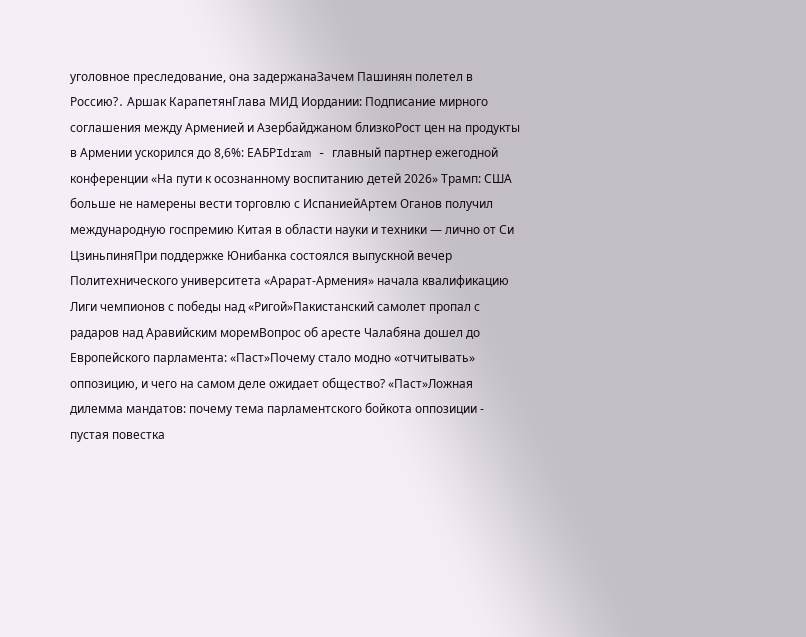уголовное преследование, она задержанаЗачем Пашинян полетел в Россию?․ Аршак КарапетянГлава МИД Иордании: Подписание мирного соглашения между Арменией и Азербайджаном близкоРост цен на продукты в Армении ускорился до 8,6%: ЕАБРIdram - главный партнер ежегодной конференции «На пути к осознанному воспитанию детей 2026» Трамп: США больше не намерены вести торговлю с ИспаниейАртем Оганов получил международную госпремию Китая в области науки и техники — лично от Си ЦзиньпиняПри поддержке Юнибанка состоялся выпускной вечер Политехнического университета «Арарат‑Армения» начала квалификацию Лиги чемпионов с победы над «Ригой»Пакистанский самолет пропал с радаров над Аравийским моремВопрос об аресте Чалабяна дошел до Европейского парламента: «Паст»Почему стало модно «отчитывать» оппозицию, и чего на самом деле ожидает общество? «Паст»Ложная дилемма мандатов: почему тема парламентского бойкота оппозиции - пустая повестка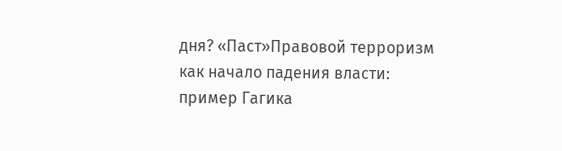дня? «Паст»Правовой терроризм как начало падения власти: пример Гагика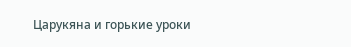Царукяна и горькие уроки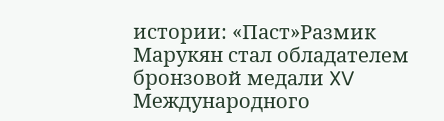истории: «Паст»Размик Марукян стал обладателем бронзовой медали XV Международного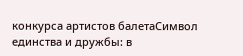конкурса артистов балетаСимвол единства и дружбы: в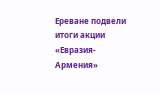Ереване подвели итоги акции «Евразия-Армения»